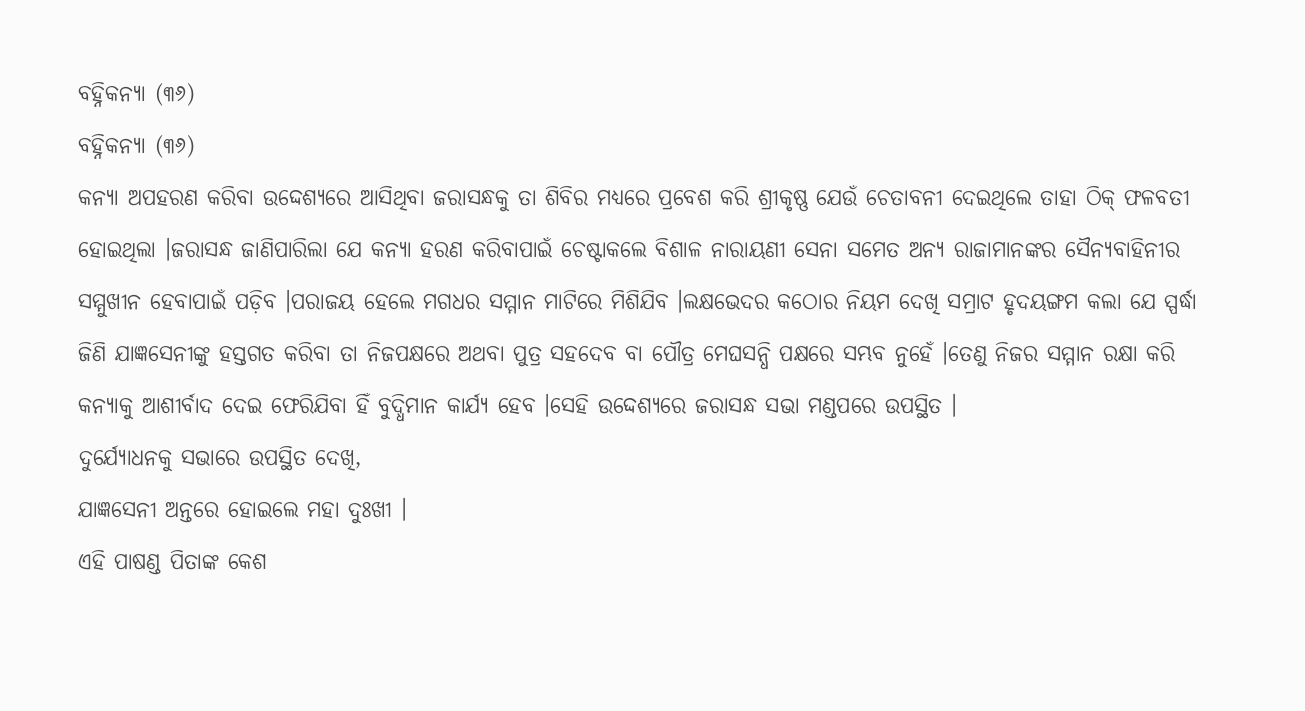ବହ୍ନିକନ୍ୟା (୩୬)
ବହ୍ନିକନ୍ୟା (୩୬)
କନ୍ୟା ଅପହରଣ କରିବା ଉଦ୍ଦେଶ୍ୟରେ ଆସିଥିବା ଜରାସନ୍ଧକୁ ତା ଶିବିର ମଧ୍ୟରେ ପ୍ରବେଶ କରି ଶ୍ରୀକୃଷ୍ଣ ଯେଉଁ ଚେତାବନୀ ଦେଇଥିଲେ ତାହା ଠିକ୍ ଫଳବତୀ ହୋଇଥିଲା ।ଜରାସନ୍ଧ ଜାଣିପାରିଲା ଯେ କନ୍ୟା ହରଣ କରିବାପାଇଁ ଚେଷ୍ଟାକଲେ ବିଶାଳ ନାରାୟଣୀ ସେନା ସମେତ ଅନ୍ୟ ରାଜାମାନଙ୍କର ସୈନ୍ୟବାହିନୀର ସମ୍ମୁଖୀନ ହେବାପାଇଁ ପଡ଼ିବ ।ପରାଜୟ ହେଲେ ମଗଧର ସମ୍ମାନ ମାଟିରେ ମିଶିଯିବ ।ଲକ୍ଷଭେଦର କଠୋର ନିୟମ ଦେଖି ସମ୍ରାଟ ହୃଦୟଙ୍ଗମ କଲା ଯେ ସ୍ପର୍ଦ୍ଧା ଜିଣି ଯାଜ୍ଞସେନୀଙ୍କୁ ହସ୍ତଗତ କରିବା ତା ନିଜପକ୍ଷରେ ଅଥବା ପୁତ୍ର ସହଦେବ ବା ପୌତ୍ର ମେଘସନ୍ଧି ପକ୍ଷରେ ସମ୍ଭବ ନୁହେଁ ।ତେଣୁ ନିଜର ସମ୍ମାନ ରକ୍ଷା କରି କନ୍ୟାକୁ ଆଶୀର୍ବାଦ ଦେଇ ଫେରିଯିବା ହିଁ ବୁଦ୍ଧିମାନ କାର୍ଯ୍ୟ ହେବ ।ସେହି ଉଦ୍ଦେଶ୍ୟରେ ଜରାସନ୍ଧ ସଭା ମଣ୍ଡପରେ ଉପସ୍ଥିତ ।
ଦୁର୍ଯ୍ୟୋଧନକୁ ସଭାରେ ଉପସ୍ଥିତ ଦେଖି,
ଯାଜ୍ଞସେନୀ ଅନ୍ତରେ ହୋଇଲେ ମହା ଦୁଃଖୀ ।
ଏହି ପାଷଣ୍ଡ ପିତାଙ୍କ କେଶ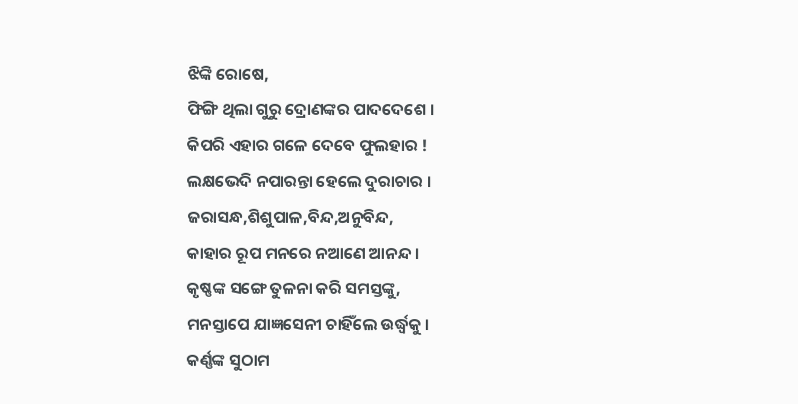ଝିଙ୍କି ରୋଷେ,
ଫିଙ୍ଗି ଥିଲା ଗୁରୁ ଦ୍ରୋଣଙ୍କର ପାଦଦେଶେ ।
କିପରି ଏହାର ଗଳେ ଦେବେ ଫୁଲହାର !
ଲକ୍ଷଭେଦି ନପାରନ୍ତା ହେଲେ ଦୁରାଚାର ।
ଜରାସନ୍ଧ,ଶିଶୁପାଳ,ବିନ୍ଦ,ଅନୁବିନ୍ଦ,
କାହାର ରୂପ ମନରେ ନଆଣେ ଆନନ୍ଦ ।
କୃଷ୍ଣଙ୍କ ସଙ୍ଗେ ତୁଳନା କରି ସମସ୍ତଙ୍କୁ,
ମନସ୍ତାପେ ଯାଜ୍ଞସେନୀ ଚାହିଁଲେ ଉର୍ଦ୍ଧ୍ବକୁ ।
କର୍ଣ୍ଣଙ୍କ ସୁଠାମ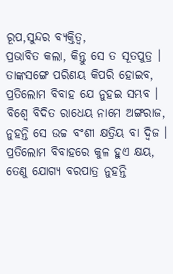ରୂପ,ସୁନ୍ଦର ବ୍ୟକ୍ତିତ୍ବ,
ପ୍ରଭାବିତ କଲା, କିନ୍ତୁ ସେ ତ ସୂତପୁତ୍ର ।
ତାଙ୍କସଙ୍ଗେ ପରିଣୟ କିପରି ହୋଇବ,
ପ୍ରତିଲୋମ ବିବାହ ଯେ ନୁହଇ ସମ୍ଭବ ।
ବିଶ୍ବେ ବିଦିତ ରାଧେୟ ନାମେ ଅଙ୍ଗରାଜ,
ନୁହନ୍ତି ସେ ଉଚ୍ଚ ବଂଶୀ କ୍ଷତ୍ରିୟ ବା ଦ୍ୱିଜ ।
ପ୍ରତିଲୋମ ବିବାହରେ କୁଳ ହୁଏ କ୍ଷୟ,
ତେଣୁ ଯୋଗ୍ୟ ବରପାତ୍ର ନୁହନ୍ତି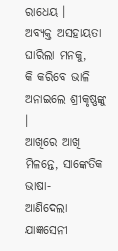ରାଧେୟ ।
ଅବ୍ୟକ୍ତ ଅସହାୟତା ଘାରିଲା ମନକୁ,
କି କରିବେ ଭାଳି ଅନାଇଲେ ଶ୍ରୀକୃଷ୍ଣଙ୍କୁ ।
ଆଖିରେ ଆଖି ମିଳନ୍ତେ, ସାଙ୍କେତିକ ଭାଷା-
ଆଣିଦେଲା ଯାଜ୍ଞସେନୀ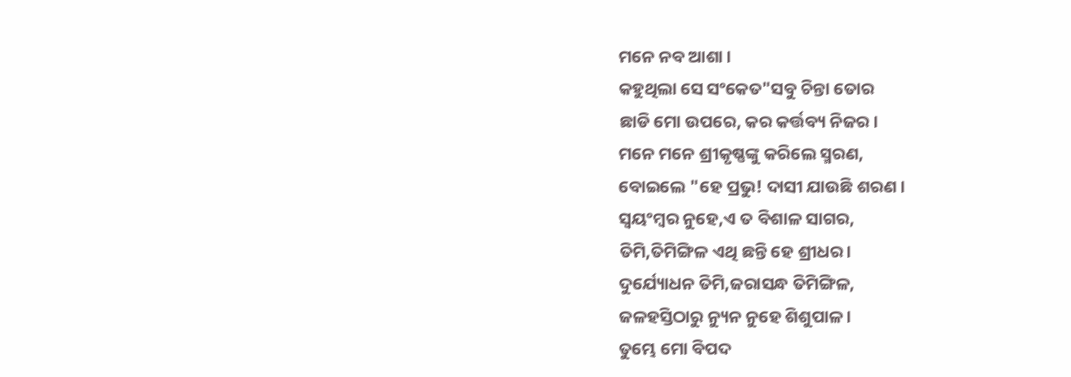ମନେ ନବ ଆଶା ।
କହୁଥିଲା ସେ ସଂକେତ"ସବୁ ଚିନ୍ତା ତୋର
ଛାଡି ମୋ ଉପରେ, କର କର୍ତ୍ତବ୍ୟ ନିଜର ।
ମନେ ମନେ ଶ୍ରୀକୃଷ୍ଣଙ୍କୁ କରିଲେ ସ୍ମରଣ,
ବୋଇଲେ "ହେ ପ୍ରଭୁ! ଦାସୀ ଯାଉଛି ଶରଣ ।
ସ୍ବୟଂମ୍ବର ନୁହେ,ଏ ତ ବିଶାଳ ସାଗର,
ତିମି,ତିମିଙ୍ଗିଳ ଏଥି ଛନ୍ତି ହେ ଶ୍ରୀଧର ।
ଦୁର୍ଯ୍ୟୋଧନ ତିମି,ଜରାସନ୍ଧ ତିମିଙ୍ଗିଳ,
ଜଳହସ୍ତିଠାରୁ ନ୍ୟୁନ ନୁହେ ଶିଶୁପାଳ ।
ତୁମ୍ଭେ ମୋ ବିପଦ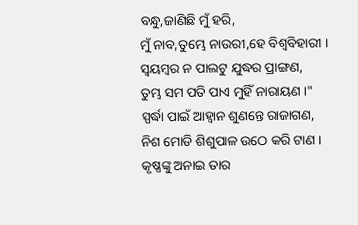ବନ୍ଧୁ,ଜାଣିଛି ମୁଁ ହରି,
ମୁଁ ନାବ,ତୁମ୍ଭେ ନାଉରୀ,ହେ ବିଶ୍ବବିହାରୀ ।
ସ୍ବୟମ୍ବର ନ ପାଲଟୁ ଯୁଦ୍ଧର ପ୍ରାଙ୍ଗଣ,
ତୁମ୍ଭ ସମ ପତି ପାଏ ମୁହିଁ ନାରାୟଣ ।"
ସ୍ପର୍ଦ୍ଧା ପାଇଁ ଆହ୍ବାନ ଶୁଣନ୍ତେ ରାଜାଗଣ,
ନିଶ ମୋଡି ଶିଶୁପାଳ ଉଠେ କରି ଟାଣ ।
କୃଷ୍ଣଙ୍କୁ ଅନାଇ ତାର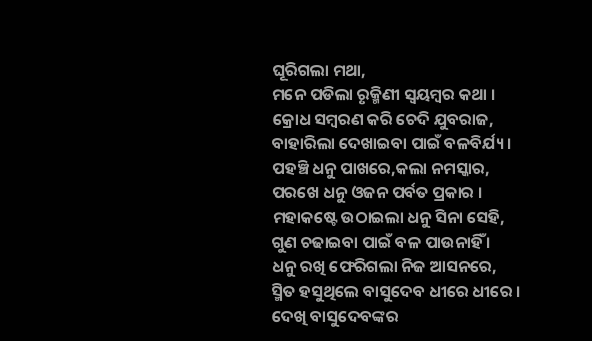ଘୂରିଗଲା ମଥା,
ମନେ ପଡିଲା ରୃକ୍ମିଣୀ ସ୍ବୟମ୍ବର କଥା ।
କ୍ରୋଧ ସମ୍ବରଣ କରି ଚେଦି ଯୁବରାଜ,
ବାହାରିଲା ଦେଖାଇବା ପାଇଁ ବଳବିର୍ଯ୍ୟ ।
ପହଞ୍ଚି ଧନୁ ପାଖରେ,କଲା ନମସ୍କାର,
ପରଖେ ଧନୁ ଓଜନ ପର୍ବତ ପ୍ରକାର ।
ମହାକଷ୍ଟେ ଉଠାଇଲା ଧନୁ ସିନା ସେହି,
ଗୁଣ ଚଢାଇବା ପାଇଁ ବଳ ପାଉନାହିଁ ।
ଧନୁ ରଖି ଫେରିଗଲା ନିଜ ଆସନରେ,
ସ୍ମିତ ହସୁଥିଲେ ବାସୁଦେବ ଧୀରେ ଧୀରେ ।
ଦେଖି ବାସୁଦେବଙ୍କର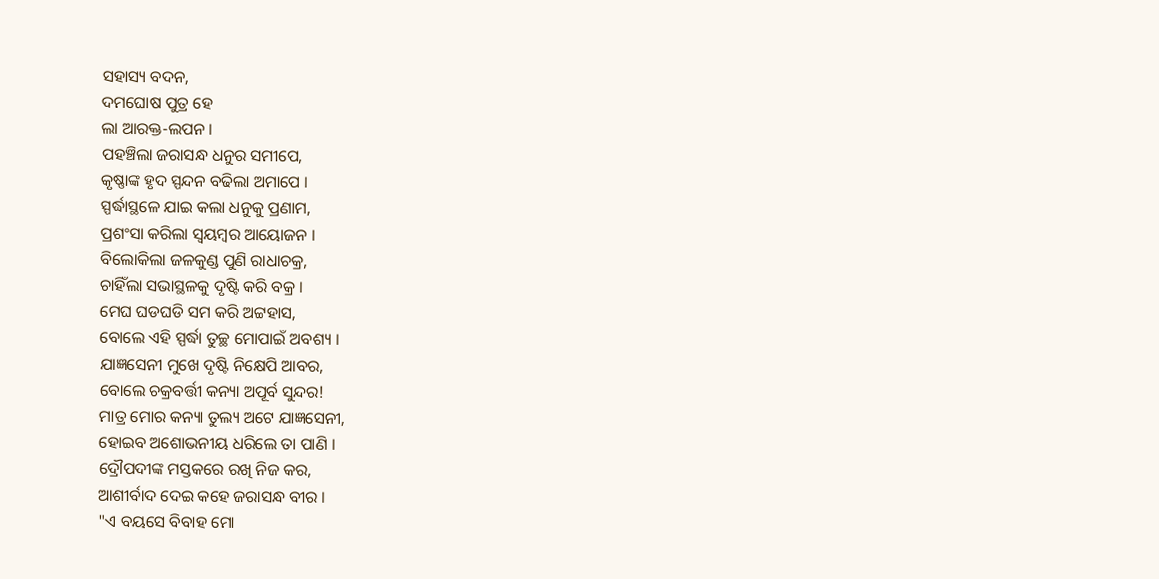ସହାସ୍ୟ ବଦନ,
ଦମଘୋଷ ପୁତ୍ର ହେ
ଲା ଆରକ୍ତ-ଲପନ ।
ପହଞ୍ଚିଲା ଜରାସନ୍ଧ ଧନୁର ସମୀପେ,
କୃଷ୍ଣାଙ୍କ ହୃଦ ସ୍ପନ୍ଦନ ବଢିଲା ଅମାପେ ।
ସ୍ପର୍ଦ୍ଧାସ୍ଥଳେ ଯାଇ କଲା ଧନୁକୁ ପ୍ରଣାମ,
ପ୍ରଶଂସା କରିଲା ସ୍ବୟମ୍ବର ଆୟୋଜନ ।
ବିଲୋକିଲା ଜଳକୁଣ୍ଡ ପୁଣି ରାଧାଚକ୍ର,
ଚାହିଁଲା ସଭାସ୍ଥଳକୁ ଦୃଷ୍ଟି କରି ବକ୍ର ।
ମେଘ ଘଡଘଡି ସମ କରି ଅଟ୍ଟହାସ,
ବୋଲେ ଏହି ସ୍ପର୍ଦ୍ଧା ତୁଚ୍ଛ ମୋପାଇଁ ଅବଶ୍ୟ ।
ଯାଜ୍ଞସେନୀ ମୁଖେ ଦୃଷ୍ଟି ନିକ୍ଷେପି ଆବର,
ବୋଲେ ଚକ୍ରବର୍ତ୍ତୀ କନ୍ୟା ଅପୂର୍ବ ସୁନ୍ଦର!
ମାତ୍ର ମୋର କନ୍ୟା ତୁଲ୍ୟ ଅଟେ ଯାଜ୍ଞସେନୀ,
ହୋଇବ ଅଶୋଭନୀୟ ଧରିଲେ ତା ପାଣି ।
ଦ୍ରୌପଦୀଙ୍କ ମସ୍ତକରେ ରଖି ନିଜ କର,
ଆଶୀର୍ବାଦ ଦେଇ କହେ ଜରାସନ୍ଧ ବୀର ।
"ଏ ବୟସେ ବିବାହ ମୋ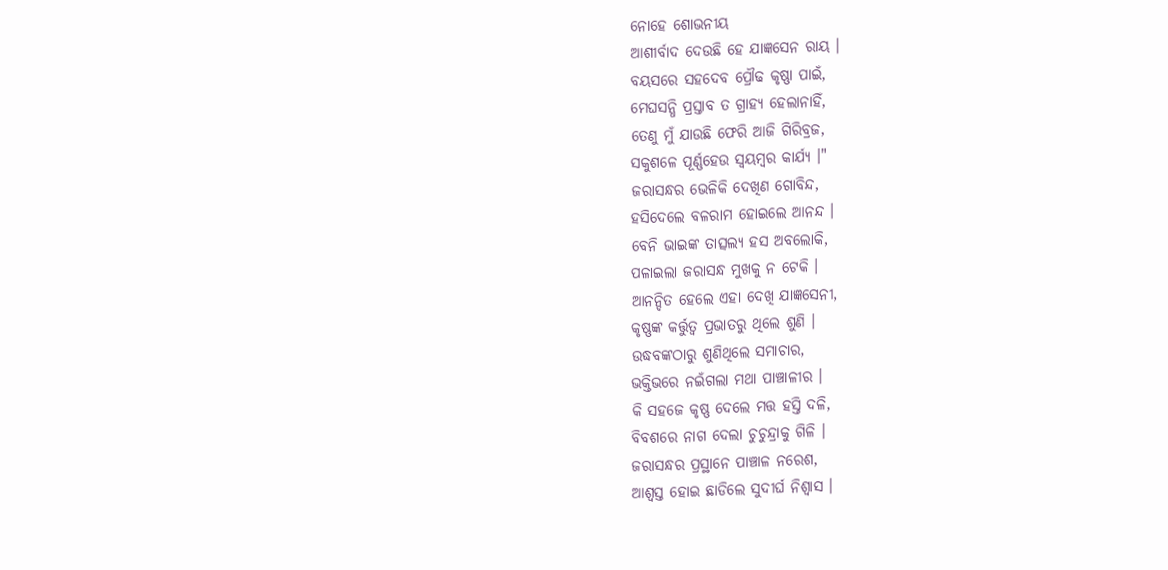ନୋହେ ଶୋଭନୀୟ
ଆଶୀର୍ବାଦ ଦେଉଛି ହେ ଯାଜ୍ଞସେନ ରାୟ ।
ବୟସରେ ସହଦେବ ପ୍ରୌଢ କୃଷ୍ଣା ପାଇଁ,
ମେଘସନ୍ଧି ପ୍ରସ୍ତାବ ତ ଗ୍ରାହ୍ୟ ହେଲାନାହିଁ,
ତେଣୁ ମୁଁ ଯାଉଛି ଫେରି ଆଜି ଗିରିବ୍ରଜ,
ସକୁଶଳେ ପୂର୍ଣ୍ଣହେଉ ସ୍ବୟମ୍ବର କାର୍ଯ୍ୟ ।"
ଜରାସନ୍ଧର ଭେଳିକି ଦେଖିଣ ଗୋବିନ୍ଦ,
ହସିଦେଲେ ବଳରାମ ହୋଇଲେ ଆନନ୍ଦ ।
ବେନି ଭାଇଙ୍କ ତାତ୍ସଲ୍ୟ ହସ ଅବଲୋକି,
ପଳାଇଲା ଜରାସନ୍ଧ ମୁଖକୁ ନ ଟେକି ।
ଆନନ୍ଦିତ ହେଲେ ଏହା ଦେଖି ଯାଜ୍ଞସେନୀ,
କୃଷ୍ଣଙ୍କ କର୍ତ୍ତୁତ୍ବ ପ୍ରଭାତରୁ ଥିଲେ ଶୁଣି ।
ଉଦ୍ଧବଙ୍କଠାରୁ ଶୁଣିଥିଲେ ସମାଚାର,
ଭକ୍ତିଭରେ ନଇଁଗଲା ମଥା ପାଞ୍ଚାଳୀର ।
କି ସହଜେ କୃଷ୍ଣ ଦେଲେ ମତ୍ତ ହସ୍ତି ଦଳି,
ବିବଶରେ ନାଗ ଦେଲା ଚୁଚୁନ୍ଦ୍ରାକୁ ଗିଳି ।
ଜରାସନ୍ଧର ପ୍ରସ୍ଥାନେ ପାଞ୍ଚାଳ ନରେଶ,
ଆଶ୍ବସ୍ତ ହୋଇ ଛାଡିଲେ ସୁଦୀର୍ଘ ନିଶ୍ବାସ ।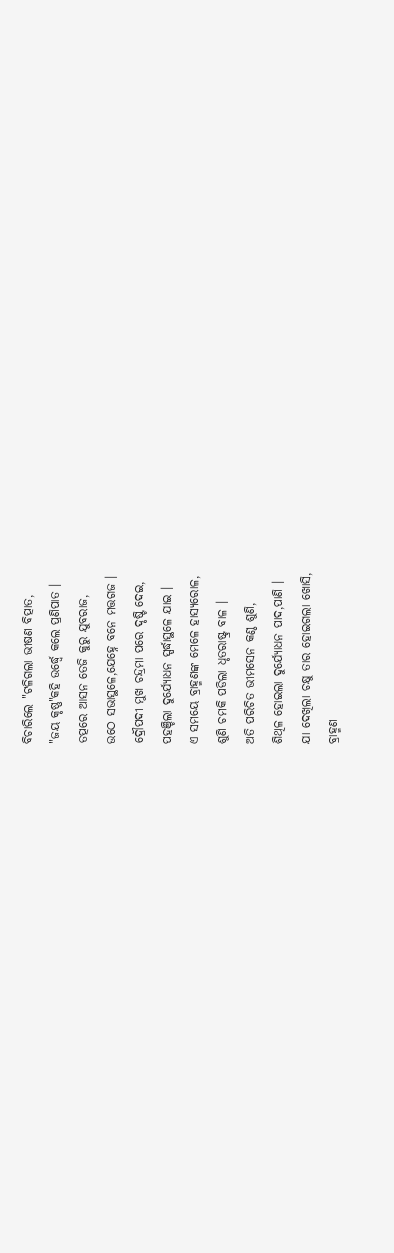ବିଚାରିଲେ "ଟଳିଗଲା ଭୀଷଣ ବିତ୍ପାତ,
"ଜୟ କୃଷ୍ଣ"କହି ଉର୍ଦ୍ଧ୍ବେ କଲେ ପ୍ରଣିପାତ ।
ତତ୍ପରେ ଆସନ ତେଜି କୁରୁ ଯୁବରାଜ,
ଉଠେ ସଭାସ୍ଥଳେ,ଯେହ୍ନେ ବନେ ମତ୍ତଗଜ ।
ଦ୍ରୌପଦୀ ମୁଖ ଚନ୍ଦ୍ରମା ପରେ ଦୃଷ୍ଟି ଦେଇ,
ପହଞ୍ଚିଲା ଦୁର୍ଯ୍ୟୋଧନ ସ୍ପର୍ଦ୍ଧାସ୍ଥଳେ ଯାଇ ।
ଏ ସମୟେ ବ୍ରାହ୍ମଣଙ୍କ ମେଳେ ହାସ୍ୟରୋଳ,
ଶୁଣି ଚମକି ପଡିଲା ଧୃତରାଷ୍ଟ୍ର ବାଳ ।
ଅତି ପରିଚିତ ଭୀମସେନ କଣ୍ଠ ଶୁଣି,
ଶିଥିଳ ହୋଇଲା ଦୁର୍ଯ୍ୟୋଧନ ପାଦ,ପାଣି ।
ଯା ଦେଖିଲା ଚକ୍ଷୁ ତାର ହୋଇଗଲା ଖୋସି,
ବ୍ରାହ୍ମଣ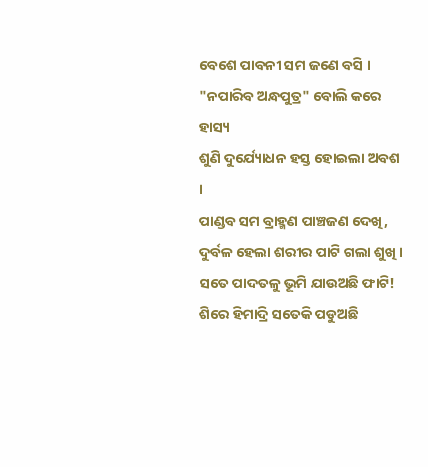ବେଶେ ପାବନୀ ସମ ଜଣେ ବସି ।
"ନପାରିବ ଅନ୍ଧପୁତ୍ର" ବୋଲି କରେ ହାସ୍ୟ
ଶୁଣି ଦୁର୍ଯ୍ୟୋଧନ ହସ୍ତ ହୋଇଲା ଅବଶ ।
ପାଣ୍ଡବ ସମ ବ୍ରାହ୍ମଣ ପାଞ୍ଚଜଣ ଦେଖି,
ଦୁର୍ବଳ ହେଲା ଶରୀର ପାଟି ଗଲା ଶୁଖି ।
ସତେ ପାଦତଳୁ ଭୂମି ଯାଉଅଛି ଫାଟି!
ଶିରେ ହିମାଦ୍ରି ସତେକି ପଡୁଅଛି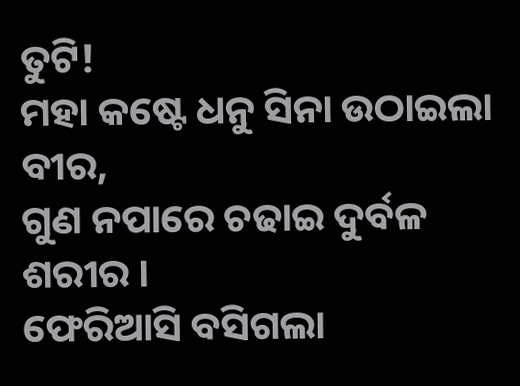ତୁଟି!
ମହା କଷ୍ଟେ ଧନୁ ସିନା ଉଠାଇଲା ବୀର,
ଗୁଣ ନପାରେ ଚଢାଇ ଦୁର୍ବଳ ଶରୀର ।
ଫେରିଆସି ବସିଗଲା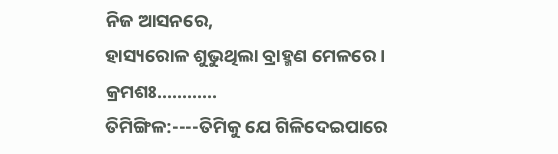ନିଜ ଆସନରେ,
ହାସ୍ୟରୋଳ ଶୁଭୁଥିଲା ବ୍ରାହ୍ମଣ ମେଳରେ ।
କ୍ରମଶଃ............
ତିମିଙ୍ଗିଳ:----ତିମିକୁ ଯେ ଗିଳିଦେଇପାରେ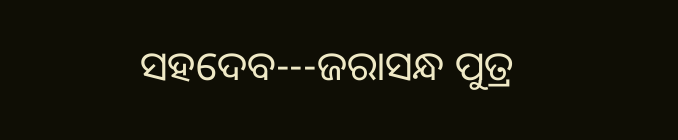ସହଦେବ---ଜରାସନ୍ଧ ପୁତ୍ର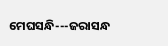ମେଘସନ୍ଧି---ଜରାସନ୍ଧ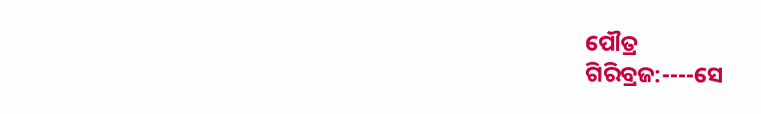ପୌତ୍ର
ଗିରିବ୍ରଜ:----ସେ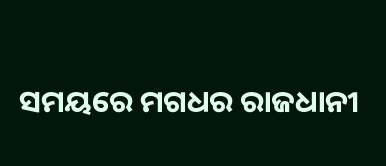ସମୟରେ ମଗଧର ରାଜଧାନୀ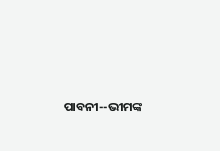ପାବନୀ--ଭୀମଙ୍କ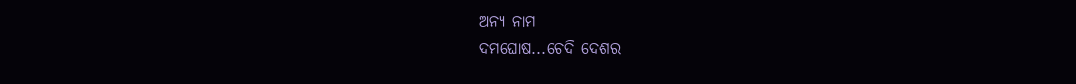ଅନ୍ୟ ନାମ
ଦମଘୋଷ...ଚେଦି ଦେଶର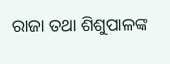ରାଜା ତଥା ଶିଶୁପାଳଙ୍କ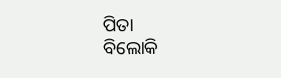ପିତା
ବିଲୋକି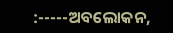:-----ଅବଲୋକନ,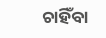ଚାହିଁବା